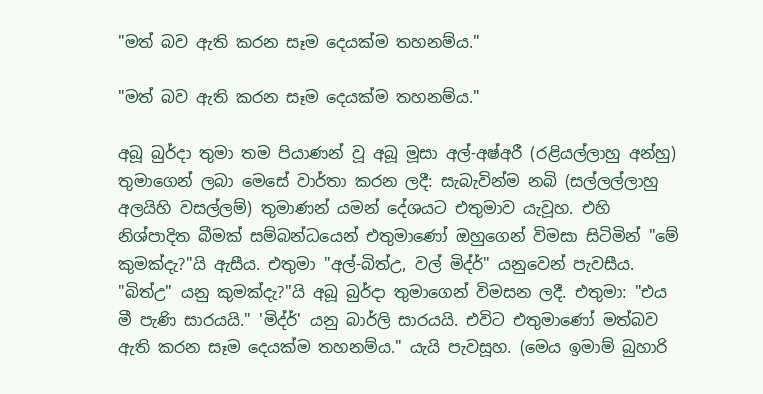"මත් බව ඇති කරන සෑම දෙයක්ම තහනම්ය."

"මත් බව ඇති කරන සෑම දෙයක්ම තහනම්ය."

අබූ බුර්දා තුමා තම පියාණන් වූ අබූ මූසා අල්-අෂ්අරී (රළියල්ලාහු අන්හු) තුමාගෙන් ලබා මෙසේ වාර්තා කරන ලදී: සැබැවින්ම නබි (සල්ලල්ලාහු අලයිහි වසල්ලම්) තුමාණන් යමන් දේශයට එතුමාව යැවූහ. එහි නිශ්පාදිත බීමක් සම්බන්ධයෙන් එතුමාණෝ ඔහුගෙන් විමසා සිටිමින් "මේ කුමක්දැ?"යි ඇසීය. එතුමා "අල්-බිත්උ, වල් මිද්ර්" යනුවෙන් පැවසීය. "බිත්උ" යනු කුමක්දැ?"යි අබූ බුර්දා තුමාගෙන් විමසන ලදී. එතුමා: "එය මී පැණි සාරයයි." 'මිද්ර්' යනු බාර්ලි සාරයයි. එවිට එතුමාණෝ මත්බව ඇති කරන සෑම දෙයක්ම තහනම්ය." යැයි පැවසූහ. (මෙය ඉමාම් බුහාරි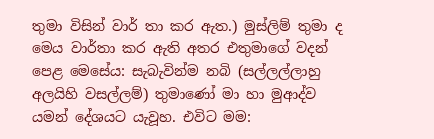තුමා විසින් වාර් තා කර ඇත.) මුස්ලිම් තුමා ද මෙය වාර්තා කර ඇති අතර එතුමාගේ වදන් පෙළ මෙසේය: සැබැවින්ම නබි (සල්ලල්ලාහු අලයිහි වසල්ලම්) තුමාණෝ මා හා මුආද්ව යමන් දේශයට යැවූහ. එවිට මම: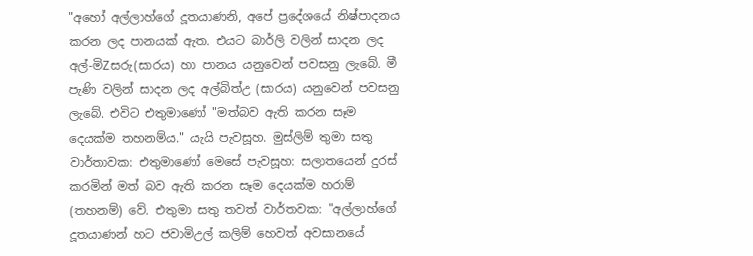"අහෝ අල්ලාහ්ගේ දූතයාණනි, අපේ ප්‍රදේශයේ නිෂ්පාදනය කරන ලද පානයක් ඇත. එයට බාර්ලි වලින් සාදන ලද අල්-මිZසරු(සාරය) හා පානය යනුවෙන් පවසනු ලැබේ. මී පැණි වලින් සාදන ලද අල්බිත්උ (සාරය) යනුවෙන් පවසනු ලැබේ. එවිට එතුමාණෝ "මත්බව ඇති කරන සෑම දෙයක්ම තහනම්ය." යැයි පැවසූහ. මුස්ලිම් තුමා සතු වාර්තාවක: එතුමාණෝ මෙසේ පැවසූහ: සලාතයෙන් දුරස් කරමින් මත් බව ඇති කරන සෑම දෙයක්ම හරාම් (තහනම්) වේ. එතුමා සතු තවත් වාර්තවක: "අල්ලාහ්ගේ දූතයාණන් හට ජවාමිඋල් කලිම් හෙවත් අවසානයේ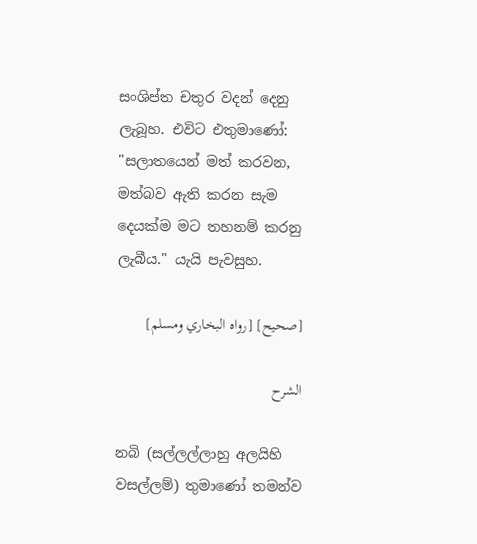සංශිප්ත චතුර වදන් දෙනු ලැබූහ. එවිට එතුමාණෝ: "සලාතයෙන් මත් කරවන, මත්බව ඇති කරන සැම දෙයක්ම මට තහනම් කරනු ලැබීය." යැයි පැවසුහ.

[صحيح] [رواه البخاري ومسلم]

الشرح

නබි (සල්ලල්ලාහු අලයිහි වසල්ලම්) තුමාණෝ තමන්ව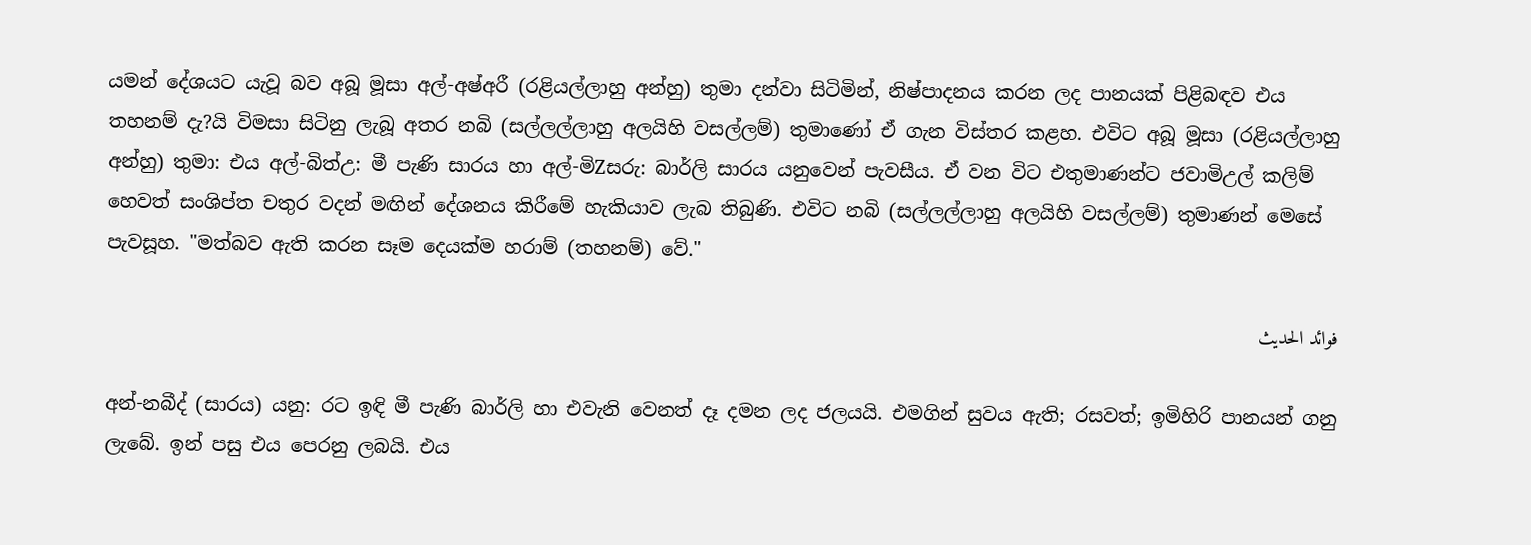යමන් දේශයට යැවූ බව අබූ මූසා අල්-අෂ්අරී (රළියල්ලාහු අන්හු) තුමා දන්වා සිටිමින්, නිෂ්පාදනය කරන ලද පානයක් පිළිබඳව එය තහනම් දැ?යි විමසා සිටිනු ලැබූ අතර නබි (සල්ලල්ලාහු අලයිහි වසල්ලම්) තුමාණෝ ඒ ගැන විස්තර කළහ. එවිට අබූ මූසා (රළියල්ලාහු අන්හු) තුමා: එය අල්-බිත්උ: මී පැණි සාරය හා අල්-මිZසරු: බාර්ලි සාරය යනුවෙන් පැවසීය. ඒ වන විට එතුමාණන්ට ජවාමිඋල් කලිම් හෙවත් සංශිප්ත චතුර වදන් මඟින් දේශනය කිරීමේ හැකියාව ලැබ තිබුණි. එවිට නබි (සල්ලල්ලාහු අලයිහි වසල්ලම්) තුමාණන් මෙසේ පැවසූහ. "මත්බව ඇති කරන සෑම දෙයක්ම හරාම් (තහනම්) වේ."

فوائد الحديث

අන්-නබීද් (සාරය) යනු: රට ඉඳි මී පැණි බාර්ලි හා එවැනි වෙනත් දෑ දමන ලද ජලයයි. එමගින් සුවය ඇති; රසවත්; ඉමිහිරි පානයන් ගනු ලැබේ. ඉන් පසු එය පෙරනු ලබයි. එය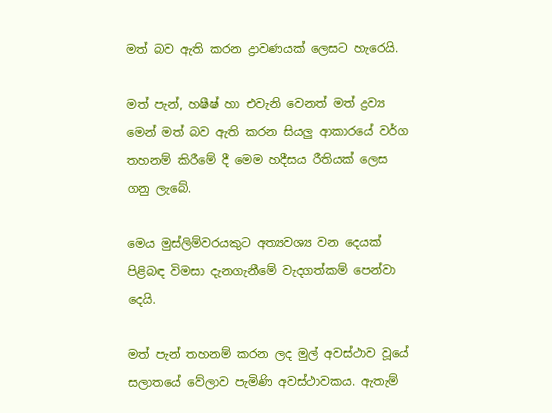මත් බව ඇති කරන ද්‍රාවණයක් ලෙසට හැරෙයි.

මත් පැන්, හෂීෂ් හා එවැනි වෙනත් මත් ද්‍රව්‍ය මෙන් මත් බව ඇති කරන සියලු ආකාරයේ වර්ග තහනම් කිරීමේ දී මෙම හදීසය රීතියක් ලෙස ගනු ලැබේ.

මෙය මුස්ලිම්වරයකුට අත්‍යවශ්‍ය වන දෙයක් පිළිබඳ විමසා දැනගැනීමේ වැදගත්කම් පෙන්වා දෙයි.

මත් පැන් තහනම් කරන ලද මුල් අවස්ථාව වූයේ සලාතයේ වේලාව පැමිණි අවස්ථාවකය. ඇතැම්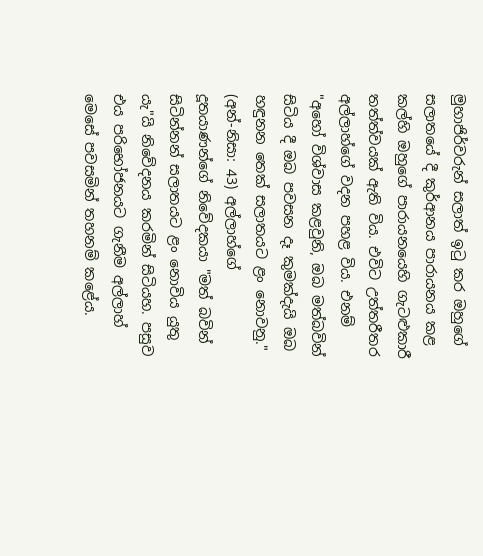මුහාජිර්වරුන් සලාත් ඉටු කර ඔහුගේ සලාතයේ දී කුර්ආනය පාරායනය කළ කල්හි ඔහුගේ පාරායනයෙහි ගැටළුකාරී තත්ත්වයක් ඇති විය. එවිට උත්තරීතර අල්ලාහ්ගේ වදන පහළ විය. එනම් "අහෝ විශ්වාස කළවුනි, ඔබ මත්බවින් සිටිය දී ඔබ පවසන දෑ කුමක්දැයි ඔබ හඳුනන තෙක් සලාතයට ළං නොවනු." (අන්-නිසා: 43) අල්ලාහ්ගේ දූතයාණන්ගේ නිවේදකයා "මත් බවින් සිටින්නන් සලාතයට ළං නොවිය යුතු යැ"යි නිවේදනය කරමින් සිටියහ. පසුව එය පරිභෝජනයට ගැනීම අල්ලාහ් මෙසේ පවසමින් තහනම් කළේය.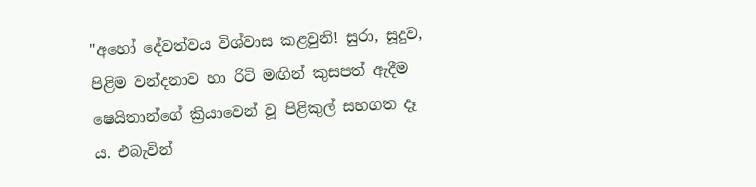"අහෝ දේවත්වය විශ්වාස කළවුනි! සුරා, සූදුව, පිළිම වන්දනාව හා රිටි මඟින් කුසපත් ඇදීම ෂෙයිතාන්ගේ ක්‍රියාවෙන් වූ පිළිකුල් සහගත දෑ ය. එබැවින්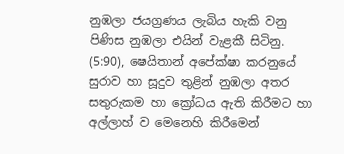නුඹලා ජයග්‍රණය ලැබිය හැකි වනු පිණිස නුඹලා එයින් වැළකී සිටිනු. (5:90), ෂෙයිතාන් අපේක්ෂා කරනුයේ සුරාව හා සූදුව තුළින් නුඹලා අතර සතුරුකම හා ක්‍රෝධය ඇති කිරීමට හා අල්ලාහ් ව මෙනෙහි කිරීමෙන්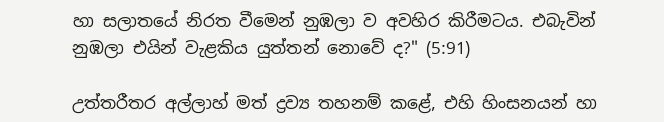හා සලාතයේ නිරත වීමෙන් නුඹලා ව අවහිර කිරීමටය. එබැවින් නුඹලා එයින් වැළකිය යුත්තන් නොවේ ද?" (5:91)

උත්තරීතර අල්ලාහ් මත් ද්‍රව්‍ය තහනම් කළේ, එහි හිංසනයන් හා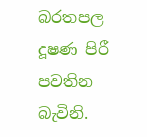බරතපල දූෂණ පිරී පවතින බැවිනි.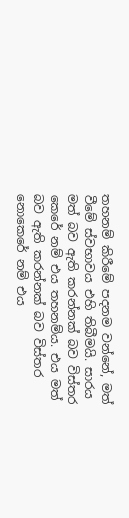තහනම් කිරීමේ පදනම වන්නේ, මත් වීමේ ස්වභාවය එහි තිබීමයි. සාරය මත් බව ඇති කරන්නක් බව විස්තර කෙරේ නම් එය තහනම්ය. එය මත් බව ඇති කරන්නක් බව විස්තර නොකෙරේ නම් එය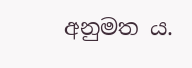අනුමත ය.